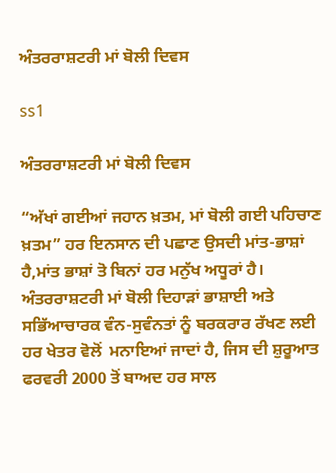ਅੰਤਰਰਾਸ਼ਟਰੀ ਮਾਂ ਬੋਲੀ ਦਿਵਸ

ss1

ਅੰਤਰਰਾਸ਼ਟਰੀ ਮਾਂ ਬੋਲੀ ਦਿਵਸ

“ਅੱਖਾਂ ਗਈਆਂ ਜਹਾਨ ਖ਼ਤਮ, ਮਾਂ ਬੋਲੀ ਗਈ ਪਹਿਚਾਣ ਖ਼ਤਮ” ਹਰ ਇਨਸਾਨ ਦੀ ਪਛਾਣ ਉਸਦੀ ਮਾਂਤ-ਭਾਸ਼ਾਂ ਹੈ,ਮਾਂਤ ਭਾਸ਼ਾਂ ਤੋ ਬਿਨਾਂ ਹਰ ਮਨੁੱਖ ਅਧੂਰਾਂ ਹੈ। ਅੰਤਰਰਾਸ਼ਟਰੀ ਮਾਂ ਬੋਲੀ ਦਿਹਾਡ਼ਾਂ ਭਾਸ਼ਾਈ ਅਤੇ ਸਭਿੱਆਚਾਰਕ ਵੰਨ-ਸੁਵੰਨਤਾਂ ਨੂੰ ਬਰਕਰਾਰ ਰੱਖਣ ਲਈ ਹਰ ਖੇਤਰ ਵੋਲੋਂ  ਮਨਾਇਆਂ ਜਾਦਾਂ ਹੈ, ਜਿਸ ਦੀ ਸ਼ੁਰੂਆਤ ਫਰਵਰੀ 2000 ਤੋਂ ਬਾਅਦ ਹਰ ਸਾਲ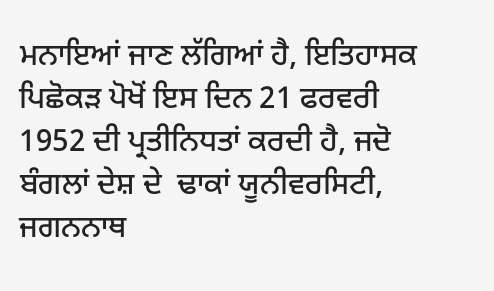ਮਨਾਇਆਂ ਜਾਣ ਲੱਗਿਆਂ ਹੈ, ਇਤਿਹਾਸਕ ਪਿਛੋਕਡ਼ ਪੋਖੋਂ ਇਸ ਦਿਨ 21 ਫਰਵਰੀ 1952 ਦੀ ਪ੍ਰਤੀਨਿਧਤਾਂ ਕਰਦੀ ਹੈ, ਜਦੋ ਬੰਗਲਾਂ ਦੇਸ਼ ਦੇ  ਢਾਕਾਂ ਯੂਨੀਵਰਸਿਟੀ, ਜਗਨਨਾਥ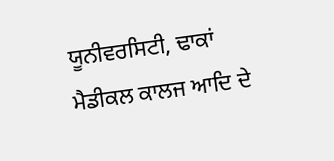ਯੂਨੀਵਰਸਿਟੀ, ਢਾਕਾਂ ਮੈਡੀਕਲ ਕਾਲਜ ਆਦਿ ਦੇ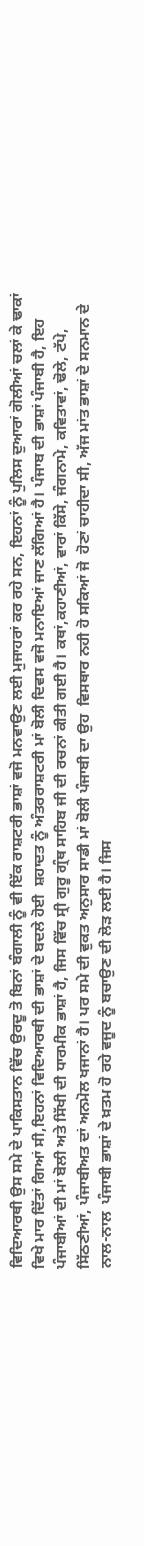ਵਿਦਿਆਰਥੀ ਉਸ ਸਮੇ ਦੇ ਪਾਕਿਸਤਾਨ ਵਿੱਚ ਉਰਦੂ ਤੋ ਬਿਨਾਂ ਬੰਗਾਲੀ ਨੂੰ ਵੀ ਇੱਕ ਰਾਸ਼ਟਰੀ ਭਾਸ਼ਾਂ ਵਜੋ ਮਨਵਾਉਣ ਲਈ ਮੁਜਾਹਰਾਂ ਕਰ ਰਹੇ ਸਨ, ਇਹਨਾਂ ਨੂੰ ਪੁਲਿਸ ਦੁਆਰਾਂ ਗੋਲੀਆਂ ਚਲਾਂ ਕੇ ਢਾਕਾਂ ਵਿਖੇ ਮਾਰ ਦਿੱਤਾਂ ਗਿਆਂ ਸੀ,ਇਹਨਾਂ ਵਿਦਿਆਰਥੀ ਦੀ ਭਾਸ਼ਾਂ ਦੇ ਬਦਲੇ ਹੋਈ  ਸ਼ਹਾਦਤ ਨੂੰ ਅੰਤਰਰਾਸ਼ਟਰੀ ਮਾਂ ਬੋਲੀ ਦਿਵਸ ਵਜੋ ਮਨਾਇਆਂ ਜਾਣ ਲੱਗਿਆਂ ਹੈ। ਪੰਜਾਬ ਦੀ ਭਾਸ਼ਾਂ ਪੰਜਾਬੀ ਹੈ, ਇਹ ਪੰਜਾਬੀਆਂ ਦੀ ਮਾਂ ਬੋਲੀ ਅਤੇ ਸਿੱਖੀ ਦੀ ਧਾਰਮੀਕ ਭਾਸ਼ਾਂ ਹੈ, ਜਿਸ ਵਿੱਚ ਸ੍ਰੀ ਗੁਰੂ ਗ੍ਰੰਥ ਸਾਹਿਬ ਜੀ ਦੀ ਰਚਨਾਂ ਕੀਤੀ ਗਈ ਹੈ। ਕਥਾਂ,ਕਹਾਣੀਆਂ, ਵਾਰਾਂ ਕਿੱਸੇ, ਜੰਗਨਾਮੇ, ਕਵਿਤਾਵਾਂ, ਢੋਲੇ, ਟੱਪੇ, ਸਿੱਠਣੀਆਂ, ਪੰਜਾਬੀਅਤ ਦਾਂ ਅਨਮੋਲ ਖਜਾਨਾਂ ਹੈ। ਪਰ ਸਮੇ ਦੀ ਵੁਕਤ ਅਨੁਸਾਰ ਸਾਡੀ ਮਾਂ ਬੋਲੀ ਪੰਜਾਬੀ ਦਾ ਉਹ  ਵਿਸਥਾਰ ਨਹੀ ਹੋ ਸਕਿਆਂ ਜੋ  ਹੋਣਾਂ ਚਾਹੀਦਾ ਸੀ, ਅੱਜ ਮਾਂਤ ਭਾਸ਼ਾਂ ਦੇ ਸਨਮਾਨ ਦੇ ਨਾਲ-ਨਾਲ  ਪੰਜਾਬੀ ਭਾਸ਼ਾਂ ਦੇ ਖ਼ਤਮ ਹੋ ਰਹੇ ਵਜੂਦ ਨੂੰ ਬਚਾਉਣ ਦੀ ਲੋਡ਼ ਲਈ ਹੈ। ਜਿਸ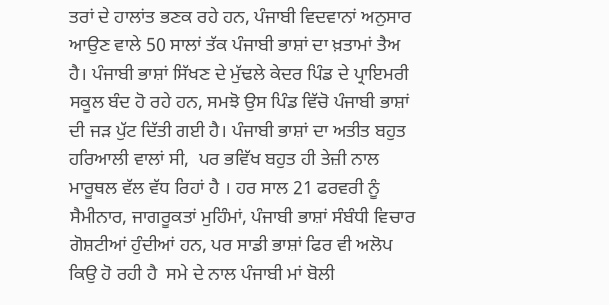ਤਰਾਂ ਦੇ ਹਾਲਾਂਤ ਭਣਕ ਰਹੇ ਹਨ, ਪੰਜਾਬੀ ਵਿਦਵਾਨਾਂ ਅਨੁਸਾਰ ਆਉਣ ਵਾਲੇ 50 ਸਾਲਾਂ ਤੱਕ ਪੰਜਾਬੀ ਭਾਸ਼ਾਂ ਦਾ ਖ਼ਤਾਮਾਂ ਤੈਅ ਹੈ। ਪੰਜਾਬੀ ਭਾਸ਼ਾਂ ਸਿੱਖਣ ਦੇ ਮੁੱਢਲੇ ਕੇਦਰ ਪਿੰਡ ਦੇ ਪ੍ਰਾਇਮਰੀ ਸਕੂਲ ਬੰਦ ਹੋ ਰਹੇ ਹਨ, ਸਮਝੋ ਉਸ ਪਿੰਡ ਵਿੱਚੋ ਪੰਜਾਬੀ ਭਾਸ਼ਾਂ ਦੀ ਜਡ਼ ਪੁੱਟ ਦਿੱਤੀ ਗਈ ਹੈ। ਪੰਜਾਬੀ ਭਾਸ਼ਾਂ ਦਾ ਅਤੀਤ ਬਹੁਤ ਹਰਿਆਲੀ ਵਾਲਾਂ ਸੀ,  ਪਰ ਭਵਿੱਖ ਬਹੁਤ ਹੀ ਤੇਜ਼ੀ ਨਾਲ ਮਾਰੂਥਲ ਵੱਲ ਵੱਧ ਰਿਹਾਂ ਹੈ । ਹਰ ਸਾਲ 21 ਫਰਵਰੀ ਨੂੰ ਸੈਮੀਨਾਰ, ਜਾਗਰੂਕਤਾਂ ਮੁਹਿੰਮਾਂ, ਪੰਜਾਬੀ ਭਾਸ਼ਾਂ ਸੰਬੰਧੀ ਵਿਚਾਰ ਗੋਸ਼ਟੀਆਂ ਹੁੰਦੀਆਂ ਹਨ, ਪਰ ਸਾਡੀ ਭਾਸ਼ਾਂ ਫਿਰ ਵੀ ਅਲੋਪ ਕਿਉ ਹੋ ਰਹੀ ਹੈ  ਸਮੇ ਦੇ ਨਾਲ ਪੰਜਾਬੀ ਮਾਂ ਬੋਲੀ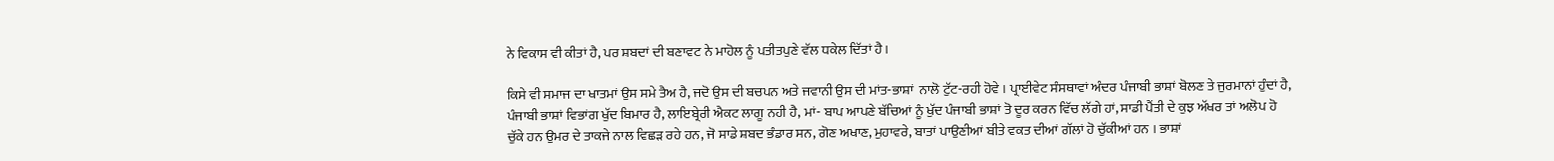ਨੇ ਵਿਕਾਸ ਵੀ ਕੀਤਾਂ ਹੈ, ਪਰ ਸ਼ਬਦਾਂ ਦੀ ਬਣਾਵਟ ਨੇ ਮਾਹੋਲ ਨੂੰ ਪਤੀਤਪੁਣੇ ਵੱਲ ਧਕੇਲ ਦਿੱਤਾਂ ਹੈ।

ਕਿਸੇ ਵੀ ਸਮਾਜ ਦਾ ਖਾਤਮਾਂ ਉਸ ਸਮੇ ਤੈਅ ਹੈ, ਜਦੋ ਉਸ ਦੀ ਬਚਪਨ ਅਤੇ ਜਵਾਨੀ ਉਸ ਦੀ ਮਾਂਤ-ਭਾਸ਼ਾਂ  ਨਾਲੋ ਟੁੱਟ-ਰਹੀ ਹੋਵੇ । ਪ੍ਰਾਈਵੇਟ ਸੰਸਥਾਵਾਂ ਅੰਦਰ ਪੰਜਾਬੀ ਭਾਸ਼ਾਂ ਬੋਲਣ ਤੇ ਜੁਰਮਾਨਾਂ ਹੁੰਦਾਂ ਹੈ, ਪੰਜਾਬੀ ਭਾਸ਼ਾਂ ਵਿਭਾਂਗ ਖੁੱਦ ਬਿਮਾਰ ਹੈ, ਲਾਇਬ੍ਰੇਰੀ ਐਕਟ ਲਾਗੂ ਨਹੀ ਹੈ, ਮਾਂ- ਬਾਪ ਆਪਣੇ ਬੱਚਿਆਂ ਨੂੰ ਖੁੱਦ ਪੰਜਾਬੀ ਭਾਸ਼ਾਂ ਤੋ ਦੂਰ ਕਰਨ ਵਿੱਚ ਲੱਗੇ ਹਾਂ, ਸਾਡੀ ਪੈਂਤੀ ਦੇ ਕੁਝ ਅੱਖਰ ਤਾਂ ਅਲੋਪ ਹੋ ਚੁੱਕੇ ਹਨ ਉਮਰ ਦੇ ਤਾਕਜੇ ਨਾਲ ਵਿਛਡ਼ ਰਹੇ ਹਨ, ਜੋ ਸਾਡੇ ਸ਼ਬਦ ਭੰਡਾਰ ਸਨ, ਗੋਣ ਅਖਾਣ, ਮੁਹਾਵਰੇ, ਬਾਤਾਂ ਪਾਉਣੀਆਂ ਬੀਤੇ ਵਕਤ ਦੀਆਂ ਗੱਲਾਂ ਹੋ ਚੁੱਕੀਆਂ ਹਨ । ਭਾਸ਼ਾਂ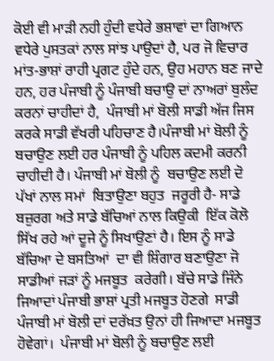ਕੋਈ ਵੀ ਮਾਡ਼ੀ ਨਹੀ ਹੁੰਦੀ ਵਧੇਰੇ ਭਸ਼ਾਵਾਂ ਦਾ ਗਿਆਨ ਵਧੇਰੇ ਪੁਸਤਕਾਂ ਨਾਲ ਸਾਂਝ ਪਾਉਦਾਂ ਹੈ, ਪਰ ਜੋ ਵਿਚਾਰ ਮਾਂਤ-ਭਾਸ਼ਾਂ ਰਾਹੀ ਪ੍ਰਗਟ ਹੁੰਦੇ ਹਨ, ਉਹ ਮਹਾਨ ਬਣ ਜਾਦੇ ਹਨ, ਹਰ ਪੰਜਾਬੀ ਨੂੰ ਪੰਜਾਬੀ ਬਚਾਉ ਦਾਂ ਨਾਅਰਾਂ ਬੁਲੰਦ ਕਰਨਾਂ ਚਾਹੀਦਾਂ ਹੈ,  ਪੰਜਾਬੀ ਮਾਂ ਬੋਲੀ ਸਾਡੀ ਅੱਜ ਜਿਸ ਕਰਕੇ ਸਾਡੀ ਵੱਖਰੀ ਪਹਿਚਾਣ ਹੈ।ਪੰਜਾਬੀ ਮਾਂ ਬੋਲੀ ਨੂੰ ਬਚਾਉਣ ਲਈ ਹਰ ਪੰਜਾਬੀ ਨੂੰ ਪਹਿਲ ਕਦਮੀ ਕਰਨੀ ਚਾਹੀਦੀ ਹੈ। ਪੰਜਾਬੀ ਮਾਂ ਬੋਲੀ ਨੂੰ  ਬਚਾਉਣ ਲਈ ਦੋ ਪੱਖਾਂ ਨਾਲ ਸਮਾਂ  ਬਿਤਾਉਣਾ ਬਹੁਤ  ਜਰੂਰੀ ਹੈ- ਸਾਡੇ ਬਜ਼ੁਰਗ ਅਤੇ ਸਾਡੇ ਬੱਚਿਆਂ ਨਾਲ ਕਿਉਕੀ  ਇੱਕ ਕੋਲੋ ਸਿੱਖ ਰਹੇ ਆਂ ਦੂਜੇ ਨੂੰ ਸਿਖਾਉਣਾਂ ਹੈ। ਇਸ ਨੂੰ ਸਾਡੇ ਬੱਚਿਆ ਦੇ ਬਸਤਿਆਂ  ਦਾ ਵੀ ਸ਼ਿੰਗਾਰ ਬਣਾਉਣਾ ਜੋ ਸਾਡੀਆਂ ਜਡ਼ਾਂ ਨੂੰ ਮਜਬੂਤ  ਕਰੇਗੀ। ਬੱਚੇ ਸਾਡੇ ਜਿੰਨੇ ਜਿਆਦਾਂ ਪੰਜਾਬੀ ਭਾਸ਼ਾਂ ਪ੍ਰਤੀ ਮਜਬੂਤ ਹੋਣਗੇ  ਸਾਡੀ ਪੰਜਾਬੀ ਮਾਂ ਬੋਲੀ ਦਾਂ ਦਰੱਖ਼ਤ ਉਨਾਂ ਹੀ ਜਿਆਦਾ ਮਜਬੂਤ ਹੋਵੇਗਾਂ।  ਪੰਜਾਬੀ ਮਾਂ ਬੋਲੀ ਨੂੰ ਬਚਾਉਣ ਲਈ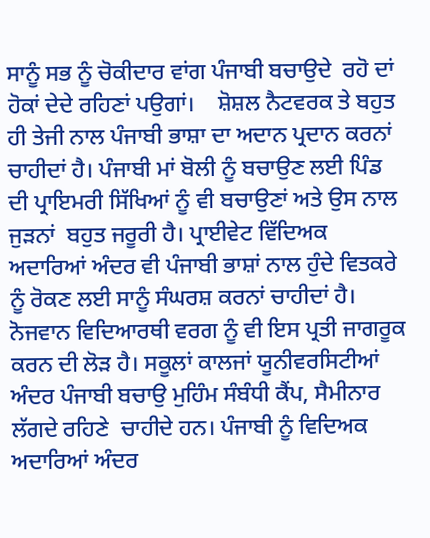ਸਾਨੂੰ ਸਭ ਨੂੰ ਚੋਕੀਦਾਰ ਵਾਂਗ ਪੰਜਾਬੀ ਬਚਾਉਦੇ  ਰਹੋ ਦਾਂ ਹੋਕਾਂ ਦੇਦੇ ਰਹਿਣਾਂ ਪਉਗਾਂ।    ਸ਼ੋਸ਼ਲ ਨੈਟਵਰਕ ਤੇ ਬਹੁਤ ਹੀ ਤੇਜੀ ਨਾਲ ਪੰਜਾਬੀ ਭਾਸ਼ਾ ਦਾ ਅਦਾਨ ਪ੍ਰਦਾਨ ਕਰਨਾਂ ਚਾਹੀਦਾਂ ਹੈ। ਪੰਜਾਬੀ ਮਾਂ ਬੋਲੀ ਨੂੰ ਬਚਾਉਣ ਲਈ ਪਿੰਡ ਦੀ ਪ੍ਰਾਇਮਰੀ ਸਿੱਖਿਆਂ ਨੂੰ ਵੀ ਬਚਾਉਣਾਂ ਅਤੇ ਉਸ ਨਾਲ ਜੁਡ਼ਨਾਂ  ਬਹੁਤ ਜਰੂਰੀ ਹੈ। ਪ੍ਰਾਈਵੇਟ ਵਿੱਦਿਅਕ ਅਦਾਰਿਆਂ ਅੰਦਰ ਵੀ ਪੰਜਾਬੀ ਭਾਸ਼ਾਂ ਨਾਲ ਹੁੰਦੇ ਵਿਤਕਰੇ ਨੂੰ ਰੋਕਣ ਲਈ ਸਾਨੂੰ ਸੰਘਰਸ਼ ਕਰਨਾਂ ਚਾਹੀਦਾਂ ਹੈ। ਨੋਜਵਾਨ ਵਿਦਿਆਰਥੀ ਵਰਗ ਨੂੰ ਵੀ ਇਸ ਪ੍ਰਤੀ ਜਾਗਰੂਕ ਕਰਨ ਦੀ ਲੋਡ਼ ਹੈ। ਸਕੂਲਾਂ ਕਾਲਜਾਂ ਯੂਨੀਵਰਸਿਟੀਆਂ ਅੰਦਰ ਪੰਜਾਬੀ ਬਚਾਉ ਮੁਹਿੰਮ ਸੰਬੰਧੀ ਕੈਂਪ, ਸੈਮੀਨਾਰ ਲੱਗਦੇ ਰਹਿਣੇ  ਚਾਹੀਦੇ ਹਨ। ਪੰਜਾਬੀ ਨੂੰ ਵਿਦਿਅਕ ਅਦਾਰਿਆਂ ਅੰਦਰ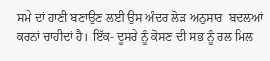ਸਮੇ ਦਾਂ ਹਾਣੀ ਬਣਾਉਣ ਲਈ ਉਸ ਅੰਦਰ ਲੋਡ਼ ਅਨੁਸਾਰ  ਬਦਲਆਂ  ਕਰਨਾਂ ਚਾਹੀਦਾਂ ਹੈ। ਇੱਕ- ਦੂਸਰੇ ਨੂੰ ਕੋਸਣ ਦੀ ਸਭ ਨੂੰ ਰਲ ਮਿਲ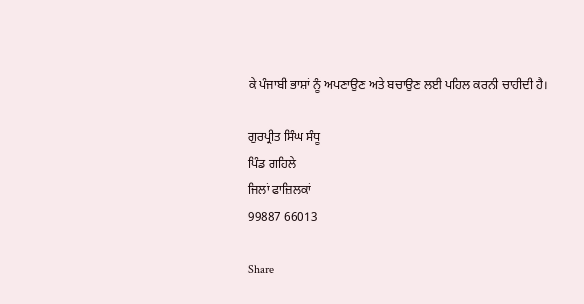ਕੇ ਪੰਜਾਬੀ ਭਾਸ਼ਾਂ ਨੂੰ ਅਪਣਾਉਣ ਅਤੇ ਬਚਾਉਣ ਲਈ ਪਹਿਲ ਕਰਨੀ ਚਾਹੀਦੀ ਹੈ।

ਗੁਰਪ੍ਰੀਤ ਸਿੰਘ ਸੰਧੂ
ਪਿੰਡ ਗਹਿਲੇ
ਜਿਲਾਂ ਫਾਜ਼ਿਲਕਾਂ
99887 66013

Share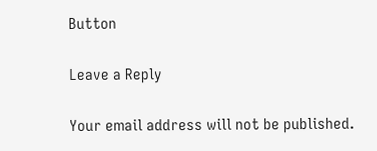Button

Leave a Reply

Your email address will not be published.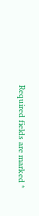Required fields are marked *